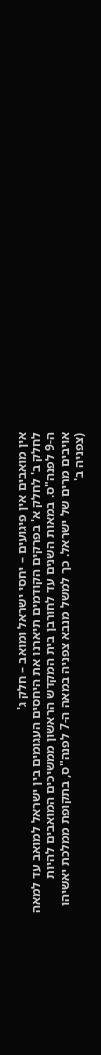אין מואבים אין פיגועים – יחסי ישראל ומואב – חלק ג'
לחלק ב' לחלק א' בפרקים הקודמים תיארנו את היחסים העגומים בין ישראל למואב עד למאה ה-9 לפנה"ס. במאות השנים עד לחורבן בית המקדש הראשון ממשיכים המואבים להיות אויבים מרים של ישראל. כך למשל מנבא צפניה במאה ה-7 לפנה"ס, בתקופת ממלכת יאשיהו (צפניה ב'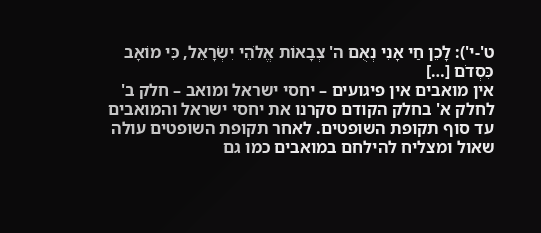ט'-י'): לָכֵן חַי אָנִי נְאֻם ה' צְבָאוֹת אֱלֹהֵי יִשְׂרָאֵל, כִּי מוֹאָב כִּסְדֹם […]
אין מואבים אין פיגועים – יחסי ישראל ומואב – חלק ב'
לחלק א' בחלק הקודם סקרנו את יחסי ישראל והמואבים עד סוף תקופת השופטים. לאחר תקופת השופטים עולה שאול ומצליח להילחם במואבים כמו גם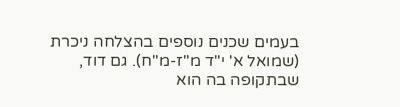בעמים שכנים נוספים בהצלחה ניכרת (שמואל א' י"ד מ"ז-מ"ח). גם דוד, שבתקופה בה הוא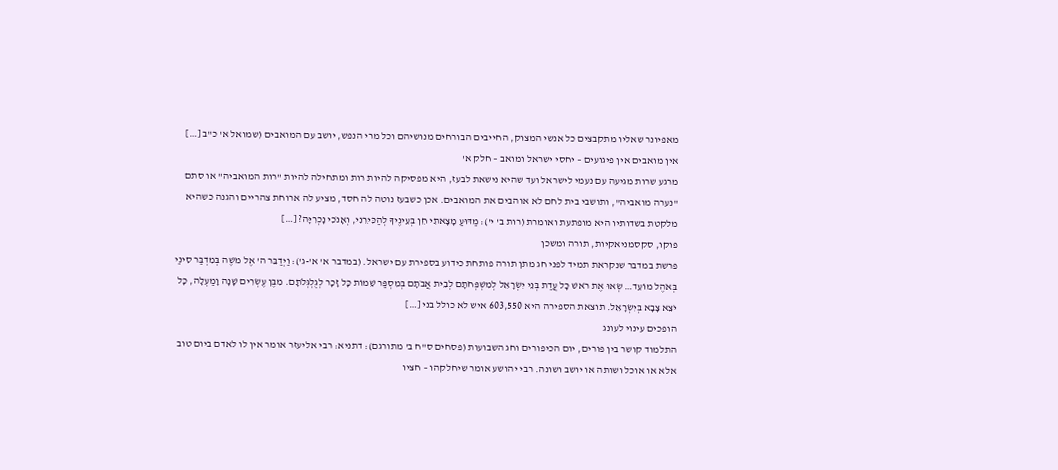מאפיונר שאליו מתקבצים כל אנשי המצוק, החייבים הבורחים מנושיהם וכל מרי הנפש, יושב עם המואבים (שמואל א' כ"ב […]
אין מואבים אין פיגועים – יחסי ישראל ומואב – חלק א'
מרגע שרות מגיעה עם נעמי לישראל ועד שהיא נישאת לבעז, היא מפסיקה להיות רות ומתחילה להיות "רות המואביה" או סתם "נערה מואביה", ותושבי בית לחם לא אוהבים את המואבים. אכן כשבעז נוטה לה חסד, מציע לה ארוחת צהריים והגנה כשהיא מלקטת בשדותיו היא מופתעת ואומרת (רות ב' י'): מַדּוּעַ מָצָאתִי חֵן בְּעֵינֶיךָ לְהַכִּירֵנִי, וְאָנֹכִי נָכְרִיָּה? […]
פוקו, סקסמניאקיות, תורה ומשכן
פרשת במדבר שנקראת תמיד לפני חג מתן תורה פותחת כידוע בספירת עם ישראל. (במדבר א' א'-ג'): וַיְדַבֵּר ה' אֶל מֹשֶׁה בְּמִדְבַּר סִינַי בְּאֹהֶל מוֹעֵד… שְׂאוּ אֶת רֹאשׁ כָּל עֲדַת בְּנֵי יִשְׂרָאֵל לְמִשְׁפְּחֹתָם לְבֵית אֲבֹתָם בְּמִסְפַּר שֵׁמוֹת כָּל זָכָר לְגֻלְגְּלֹתָם. מִבֶּן עֶשְׂרִים שָׁנָה וָמַעְלָה, כָּל יֹצֵא צָבָא בְּיִשְׂרָאֵל. תוצאת הספירה היא 603,550 איש לא כולל בני […]
הופכים עינוי לעונג
התלמוד קושר בין פורים, יום הכיפורים וחג השבועות (פסחים ס"ח ב' מתורגם): דתניא: רבי אליעזר אומר אין לו לאדם ביום טוב אלא או אוכל ושותה או יושב ושונה. רבי יהושע אומר שיחלקהו – חציו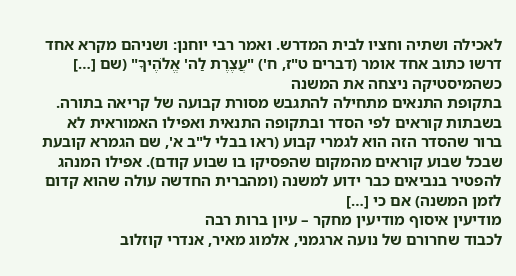לאכילה ושתיה וחציו לבית המדרש. ואמר רבי יוחנן: ושניהם מקרא אחד דרשו כתוב אחד אומר (דברים ט"ז, ח') "עֲצֶרֶת לַה' אֱלֹהֶיךָ" (שם […]
כשהמיסטיקה ניצחה את המשנה
בתקופת התנאים מתחילה להתגבש מסורת קבועה של קריאה בתורה. בשבתות קוראים לפי הסדר ובתקופה התנאית ואפילו האמוראית לא ברור שהסדר הזה הוא לגמרי קבוע (ראו בבלי ל"ב א', שם הגמרא קובעת שבכל שבוע קוראים מהמקום שהפסיקו בו שבוע קודם). אפילו המנהג להפטיר בנביאים כבר ידוע למשנה (ומהברית החדשה עולה שהוא קדום לזמן המשנה) אם כי […]
מודיעין איסוף מודיעין מחקר – עיון ברות רבה
לכבוד שחרורם של נועה ארגמני, אלמוג מאיר, אנדרי קוזלוב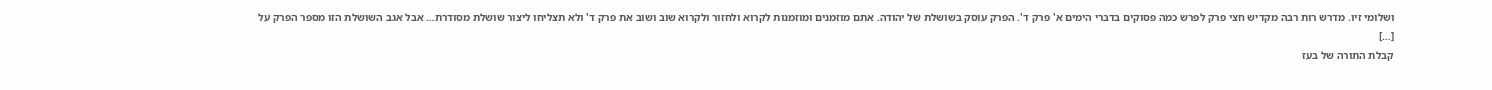ושלומי זיו. מדרש רות רבה מקדיש חצי פרק לפרש כמה פסוקים בדברי הימים א' פרק ד'. הפרק עוסק בשושלת של יהודה. אתם מוזמנים ומוזמנות לקרוא ולחזור ולקרוא שוב ושוב את פרק ד' ולא תצליחו ליצור שושלת מסודרת… אבל אגב השושלת הזו מספר הפרק על […]
קבלת התורה של בעז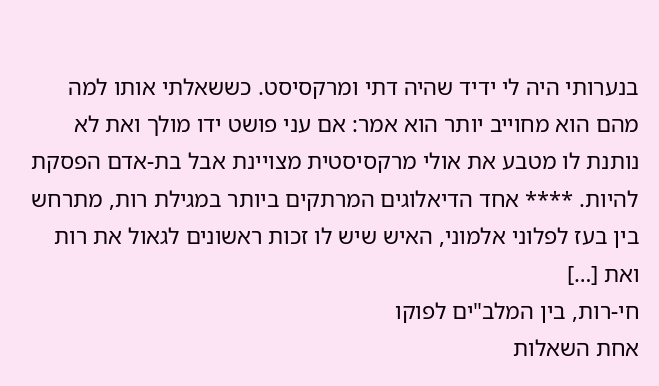בנערותי היה לי ידיד שהיה דתי ומרקסיסט. כששאלתי אותו למה מהם הוא מחוייב יותר הוא אמר: אם עני פושט ידו מולך ואת לא נותנת לו מטבע את אולי מרקסיסטית מצויינת אבל בת-אדם הפסקת להיות. **** אחד הדיאלוגים המרתקים ביותר במגילת רות, מתרחש בין בעז לפלוני אלמוני, האיש שיש לו זכות ראשונים לגאול את רות ואת […]
חי-רות, בין המלב"ים לפוקו
אחת השאלות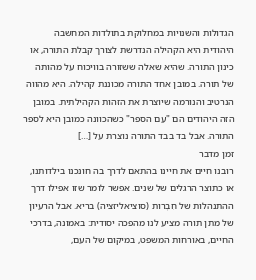הגדולות והשנויות במחלוקת בתולדות המחשבה היהודית היא הקהילה הנדרשת לצורך קבלת התורה, או כינון התורה. שהיא שאלה ששזורה בוויכוח על מהותה של תורה. במובן אחד התורה מכוננת קהילה. היא מהווה הנרטיב והנורמה שיוצרת את הזהות הקהילתית. במובן הזה היהודים הם "עַם הספר" כשהכוונה כמובן היא לספר התורה. אבל בד בבד התורה נוצרת על […]
זמן מדבר
רובנו חיים את חיינו בהתאם לדרך בה חונכנו בילדותנו, או כתוצר הרגלים של שנים. אפשר לומר שזו אפילו דרך ההתנהלות של חִבְרוּת (סוציאליזציה) בריא. אבל הרעיון של מתן תורה מציע לנו מהפכה יסודית: באמונה, בדרכי החיים, באורחות המשפט, במיקום של העם,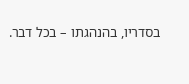בסדריו, בהנהגתו – בכל דבר.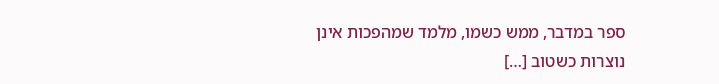ספר במדבר, ממש כשמו, מלמד שמהפכות אינן נוצרות כשטוב […]